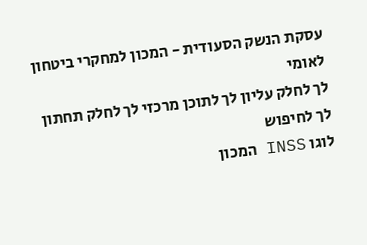עסקת הנשק הסעודית - המכון למחקרי ביטחון לאומי
לך לחלק עליון לך לתוכן מרכזי לך לחלק תחתון לך לחיפוש
לוגו INSS המכון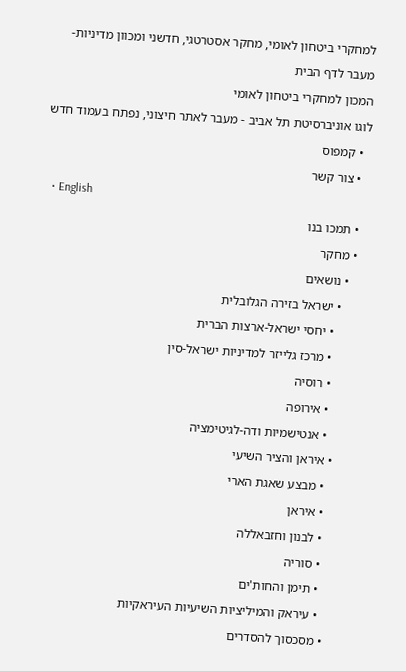למחקרי ביטחון לאומי, מחקר אסטרטגי, חדשני ומכוון מדיניות- מעבר לדף הבית
המכון למחקרי ביטחון לאומי
לוגו אוניברסיטת תל אביב - מעבר לאתר חיצוני, נפתח בעמוד חדש
  • קמפוס
  • צור קשר
  • English
  • תמכו בנו
  • מחקר
    • נושאים
      • ישראל בזירה הגלובלית
        • יחסי ישראל-ארצות הברית
        • מרכז גלייזר למדיניות ישראל-סין
        • רוסיה
        • אירופה
        • אנטישמיות ודה-לגיטימציה
      • איראן והציר השיעי
        • מבצע שאגת הארי
        • איראן
        • לבנון וחזבאללה
        • סוריה
        • תימן והחות'ים
        • עיראק והמיליציות השיעיות העיראקיות
      • מסכסוך להסדרים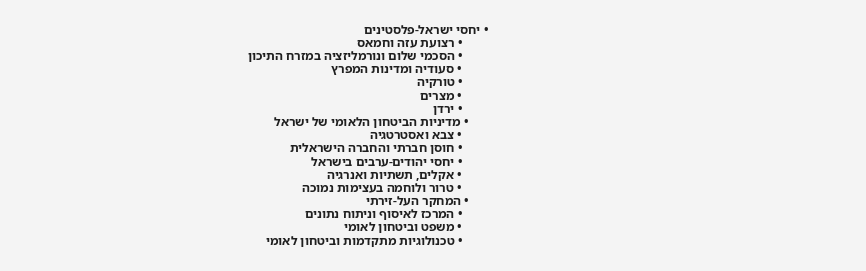• יחסי ישראל-פלסטינים
        • רצועת עזה וחמאס
        • הסכמי שלום ונורמליזציה במזרח התיכון
        • סעודיה ומדינות המפרץ
        • טורקיה
        • מצרים
        • ירדן
      • מדיניות הביטחון הלאומי של ישראל
        • צבא ואסטרטגיה
        • חוסן חברתי והחברה הישראלית
        • יחסי יהודים-ערבים בישראל
        • אקלים, תשתיות ואנרגיה
        • טרור ולוחמה בעצימות נמוכה
      • המחקר העל-זירתי
        • המרכז לאיסוף וניתוח נתונים
        • משפט וביטחון לאומי
        • טכנולוגיות מתקדמות וביטחון לאומי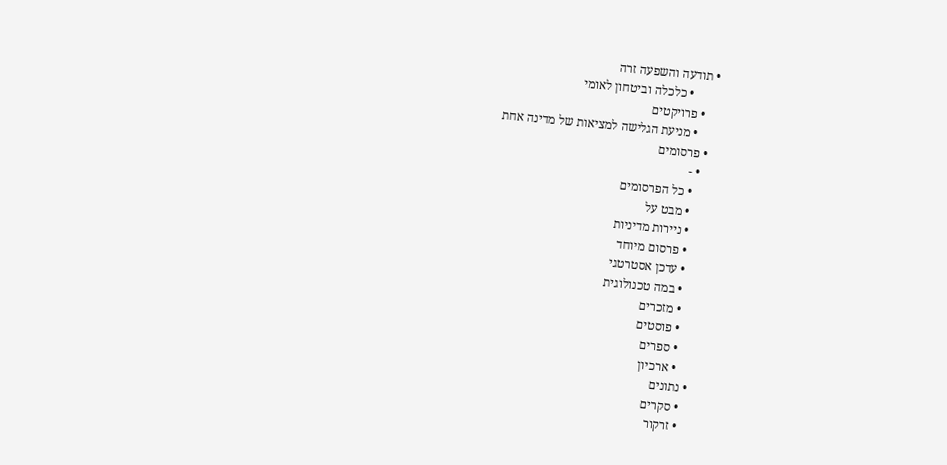• תודעה והשפעה זרה
        • כלכלה וביטחון לאומי
    • פרויקטים
      • מניעת הגלישה למציאות של מדינה אחת
  • פרסומים
    • -
      • כל הפרסומים
      • מבט על
      • ניירות מדיניות
      • פרסום מיוחד
      • עדכן אסטרטגי
      • במה טכנולוגית
      • מזכרים
      • פוסטים
      • ספרים
      • ארכיון
  • נתונים
    • סקרים
    • זרקור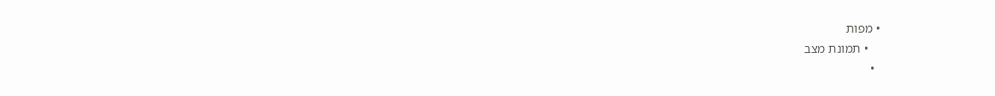• מפות
    • תמונת מצב
  •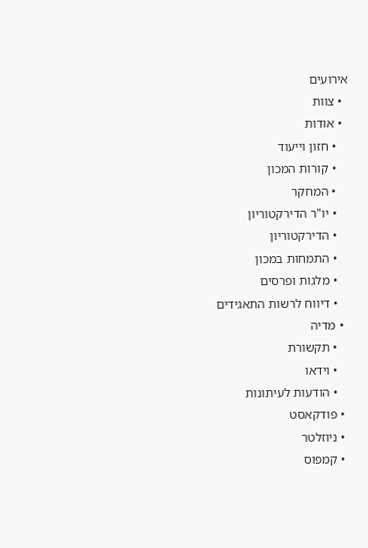אירועים
  • צוות
  • אודות
    • חזון וייעוד
    • קורות המכון
    • המחקר
    • יו"ר הדירקטוריון
    • הדירקטוריון
    • התמחות במכון
    • מלגות ופרסים
    • דיווח לרשות התאגידים
  • מדיה
    • תקשורת
    • וידאו
    • הודעות לעיתונות
  • פודקאסט
  • ניוזלטר
  • קמפוס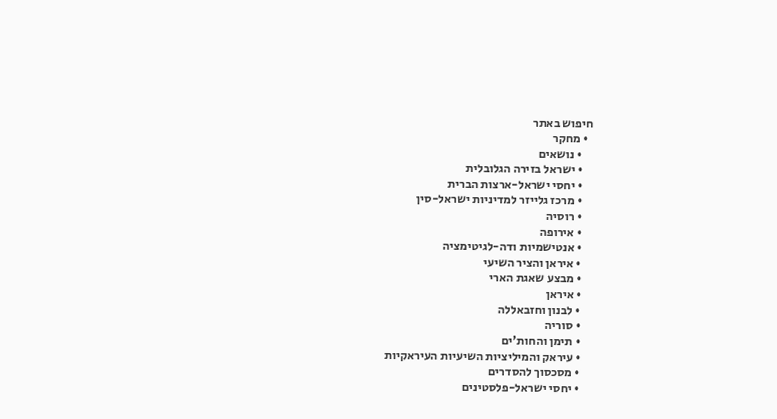חיפוש באתר
  • מחקר
    • נושאים
    • ישראל בזירה הגלובלית
    • יחסי ישראל-ארצות הברית
    • מרכז גלייזר למדיניות ישראל-סין
    • רוסיה
    • אירופה
    • אנטישמיות ודה-לגיטימציה
    • איראן והציר השיעי
    • מבצע שאגת הארי
    • איראן
    • לבנון וחזבאללה
    • סוריה
    • תימן והחות'ים
    • עיראק והמיליציות השיעיות העיראקיות
    • מסכסוך להסדרים
    • יחסי ישראל-פלסטינים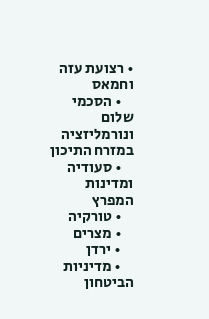• רצועת עזה וחמאס
    • הסכמי שלום ונורמליזציה במזרח התיכון
    • סעודיה ומדינות המפרץ
    • טורקיה
    • מצרים
    • ירדן
    • מדיניות הביטחון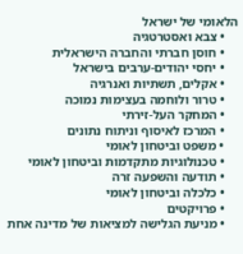הלאומי של ישראל
    • צבא ואסטרטגיה
    • חוסן חברתי והחברה הישראלית
    • יחסי יהודים-ערבים בישראל
    • אקלים, תשתיות ואנרגיה
    • טרור ולוחמה בעצימות נמוכה
    • המחקר העל-זירתי
    • המרכז לאיסוף וניתוח נתונים
    • משפט וביטחון לאומי
    • טכנולוגיות מתקדמות וביטחון לאומי
    • תודעה והשפעה זרה
    • כלכלה וביטחון לאומי
    • פרויקטים
    • מניעת הגלישה למציאות של מדינה אחת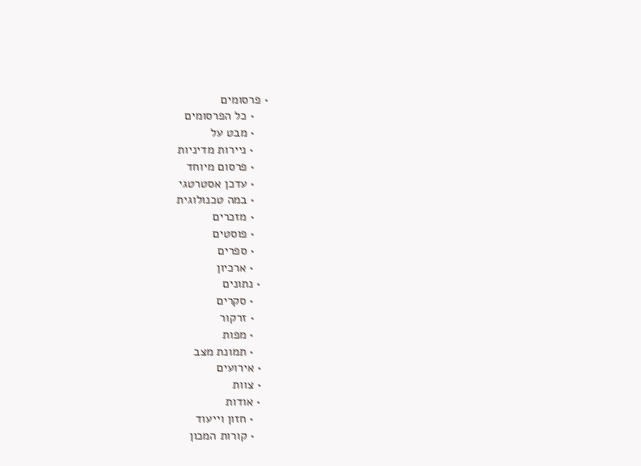• פרסומים
    • כל הפרסומים
    • מבט על
    • ניירות מדיניות
    • פרסום מיוחד
    • עדכן אסטרטגי
    • במה טכנולוגית
    • מזכרים
    • פוסטים
    • ספרים
    • ארכיון
  • נתונים
    • סקרים
    • זרקור
    • מפות
    • תמונת מצב
  • אירועים
  • צוות
  • אודות
    • חזון וייעוד
    • קורות המכון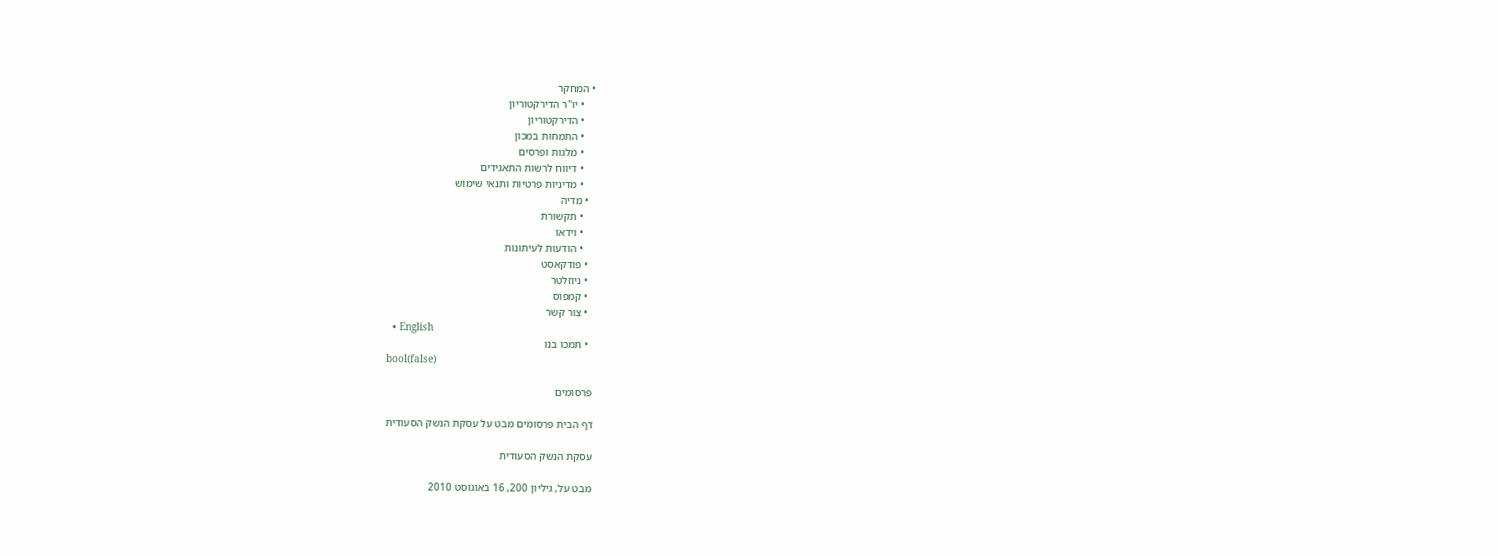• המחקר
    • יו"ר הדירקטוריון
    • הדירקטוריון
    • התמחות במכון
    • מלגות ופרסים
    • דיווח לרשות התאגידים
    • מדיניות פרטיות ותנאי שימוש
  • מדיה
    • תקשורת
    • וידאו
    • הודעות לעיתונות
  • פודקאסט
  • ניוזלטר
  • קמפוס
  • צור קשר
  • English
  • תמכו בנו
bool(false)

פרסומים

דף הבית פרסומים מבט על עסקת הנשק הסעודית

עסקת הנשק הסעודית

מבט על, גיליון 200, 16 באוגוסט 2010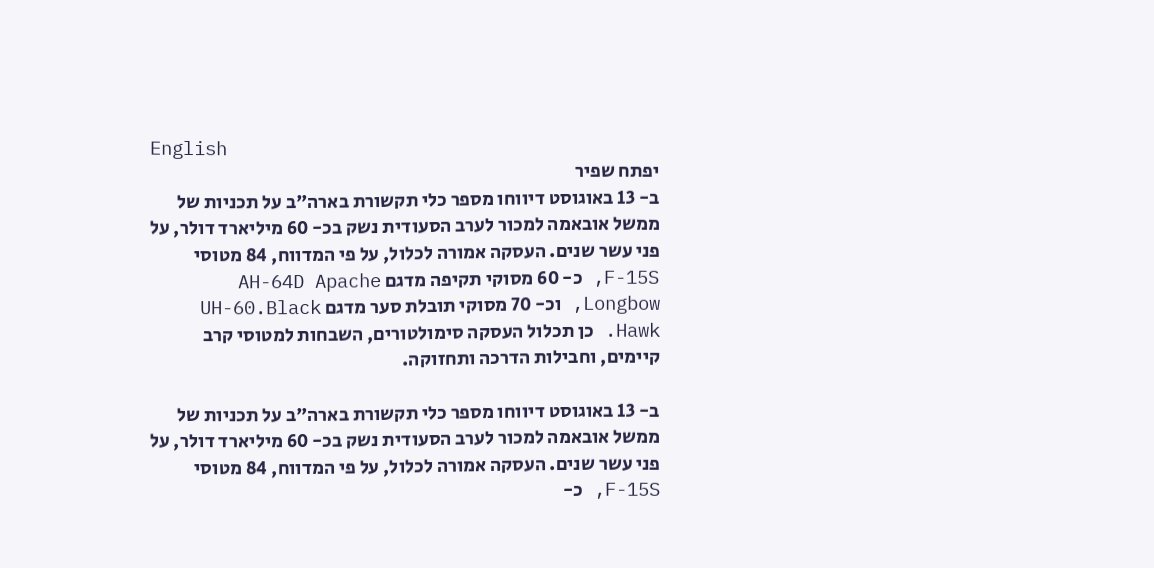English
יפתח שפיר
ב- 13 באוגוסט דיווחו מספר כלי תקשורת בארה"ב על תכניות של ממשל אובאמה למכור לערב הסעודית נשק בכ- 60 מיליארד דולר, על פני עשר שנים. העסקה אמורה לכלול, על פי המדווח, 84 מטוסי F-15S, כ- 60 מסוקי תקיפה מדגם AH-64D Apache Longbow, וכ- 70 מסוקי תובלת סער מדגם UH-60.Black Hawk. כן תכלול העסקה סימולטורים, השבחות למטוסי קרב קיימים, וחבילות הדרכה ותחזוקה.

ב- 13 באוגוסט דיווחו מספר כלי תקשורת בארה"ב על תכניות של ממשל אובאמה למכור לערב הסעודית נשק בכ- 60 מיליארד דולר, על פני עשר שנים. העסקה אמורה לכלול, על פי המדווח, 84 מטוסי F-15S, כ-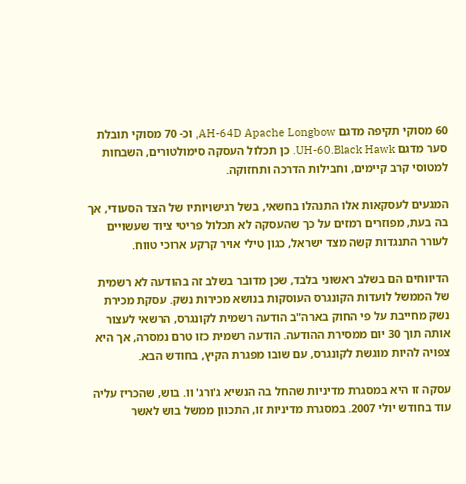60 מסוקי תקיפה מדגם AH-64D Apache Longbow, וכ- 70 מסוקי תובלת סער מדגם UH-60.Black Hawk. כן תכלול העסקה סימולטורים, השבחות למטוסי קרב קיימים, וחבילות הדרכה ותחזוקה.

המגעים לעסקאות אלו התנהלו בחשאי, בשל רגישויותיו של הצד הסעודי, אך בה בעת, מפוזרים רמזים על כך שהעסקה לא תכלול פריטי ציוד שעשויים לעורר התנגדות קשה מצד ישראל, כגון טילי אויר קרקע ארוכי טווח.

הדיווחים הם בשלב ראשוני בלבד, שכן מדובר בשלב זה בהודעה לא רשמית של הממשל לועדות הקונגרס העוסקות בנושא מכירות נשק. עסקת מכירת נשק מחייבת על פי החוק בארה"ב הודעה רשמית לקונגרס, הרשאי לעצור אותה תוך 30 יום ממסירת ההודעה. הודעה רשמית כזו טרם נמסרה, אך היא צפויה להיות מוגשת לקונגרס, עם שובו מפגרת הקיץ, בחודש הבא.

עסקה זו היא במסגרת מדיניות שהחל בה הנשיא ג'ורג' וו. בוש, שהכריז עליה עוד בחודש יולי 2007. במסגרת מדיניות זו, התכוון ממשל בוש לאשר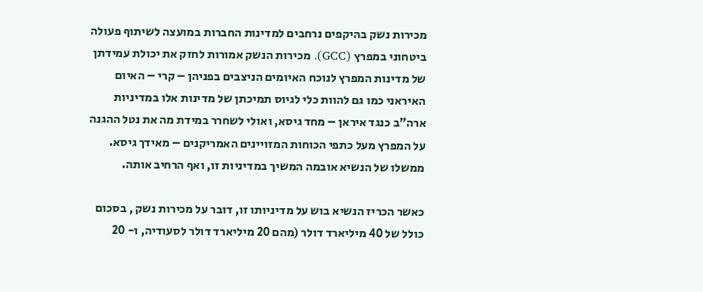מכירות נשק בהיקפים נרחבים למדינות החברות במועצה לשיתוף פעולה ביטחוני במפרץ (GCC). מכירות הנשק אמורות לחזק את יכולת עמידתן של מדינות המפרץ לנוכח האיומים הניצבים בפניהן – קרי – האיום האיראני כמו גם להוות כלי לגיוס תמיכתן של מדינות אלו במדיניות ארה"ב כנגד איראן – מחד גיסא, ואולי לשחרר במידת מה את נטל ההגנה על המפרץ מעל כתפי הכוחות המזויינים האמריקנים – מאידך גיסא.  ממשלו של הנשיא אובמה המשיך במדיניות זו, ואף הרחיב אותה.

כאשר הכריז הנשיא בוש על מדיניותו זו, דובר על מכירות נשק , בסכום כולל של 40 מיליארד דולר (מהם 20 מיליארד דולר לסעודיה, ו- 20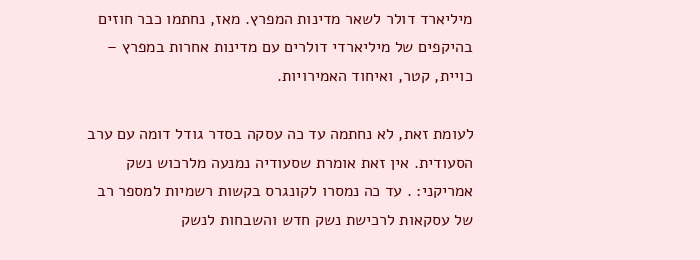מיליארד דולר לשאר מדינות המפרץ. מאז, נחתמו כבר חוזים בהיקפים של מיליארדי דולרים עם מדינות אחרות במפרץ – כויית, קטר, ואיחוד האמירויות.

לעומת זאת, לא נחתמה עד כה עסקה בסדר גודל דומה עם ערב הסעודית. אין זאת אומרת שסעודיה נמנעה מלרכוש נשק אמריקני: . עד כה נמסרו לקונגרס בקשות רשמיות למספר רב של עסקאות לרכישת נשק חדש והשבחות לנשק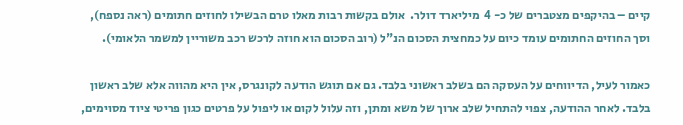קיים – בהיקפים מצטברים של כ- 4  מיליארד דולר.  אולם בקשות רבות מאלו טרם הבשילו לחוזים חתומים (ראה נספח), וסך החוזים החתומים עומד כיום על כמחצית הסכום הנ"ל (רוב הסכום הוא חוזה לרכש רכב משוריין למשמר הלאומי).

כאמור לעיל, הדיווחים על העסקה הם בשלב ראשוני בלבד. גם אם תוגש הודעה לקונגרס, אין היא מהווה אלא שלב ראשון בלבד. לאחר ההודעה, צפוי להתחיל שלב ארוך של משא ומתן, וזה עלול לקום או ליפול על פרטים כגון פריטי ציוד מסוימים,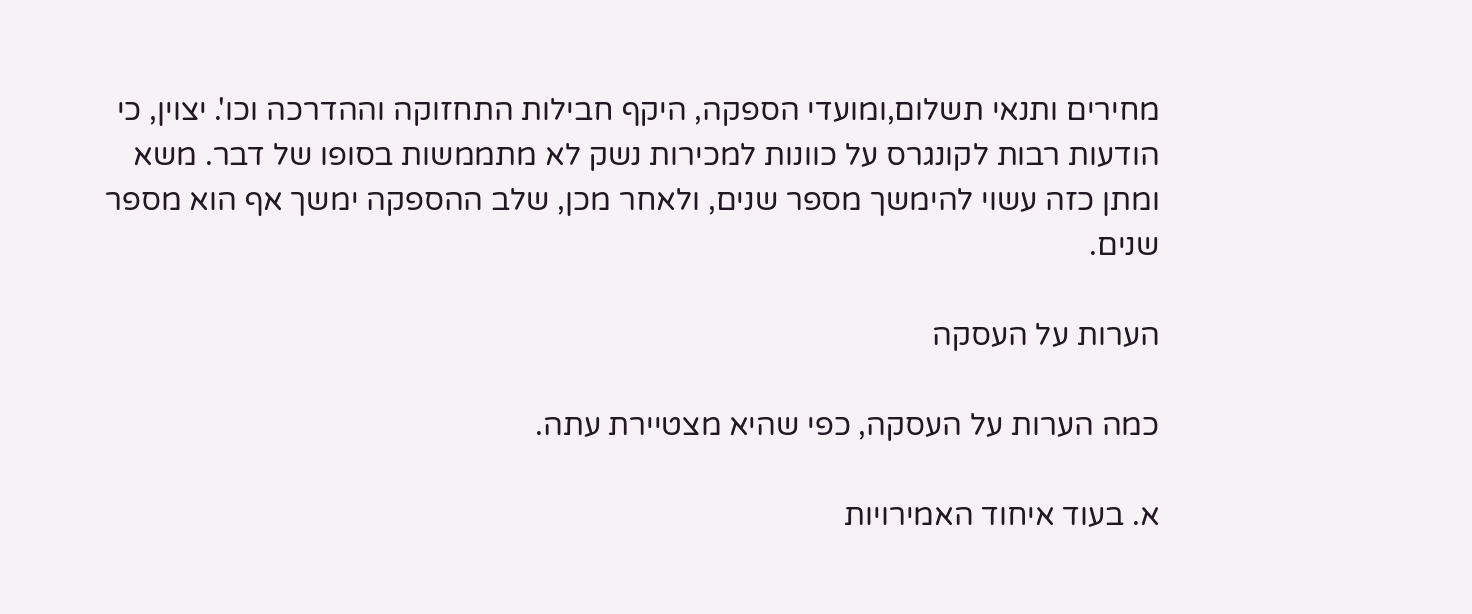מחירים ותנאי תשלום,ומועדי הספקה, היקף חבילות התחזוקה וההדרכה וכו'. יצוין, כי הודעות רבות לקונגרס על כוונות למכירות נשק לא מתממשות בסופו של דבר. משא ומתן כזה עשוי להימשך מספר שנים, ולאחר מכן, שלב ההספקה ימשך אף הוא מספר שנים.

הערות על העסקה

כמה הערות על העסקה, כפי שהיא מצטיירת עתה.

א. בעוד איחוד האמירויות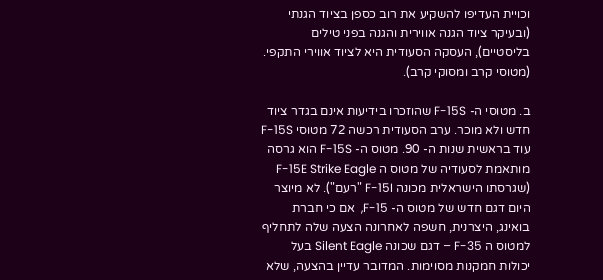וכויית העדיפו להשקיע את רוב כספן בציוד הגנתי (ובעיקר ציוד הגנה אווירית והגנה בפני טילים בליסטיים), העסקה הסעודית היא לציוד אווירי התקפי. (מטוסי קרב ומסוקי קרב).

ב. מטוסי ה- F-15S שהוזכרו בידיעות אינם בגדר ציוד חדש ולא מוכר. ערב הסעודית רכשה 72 מטוסי F-15S  עוד בראשית שנות ה- 90. מטוס ה- F-15S הוא גרסה מותאמת לסעודיה של מטוס ה F-15E Strike Eagle (שגרסתו הישראלית מכונה F-15I "רעם"). לא מיוצר היום דגם חדש של מטוס ה- F-15,  אם כי חברת בואינג, היצרנית, חשפה לאחרונה הצעה שלה לתחליף למטוס ה F-35 – דגם שכונה Silent Eagle בעל יכולות חמקנות מסוימות. המדובר עדיין בהצעה, שלא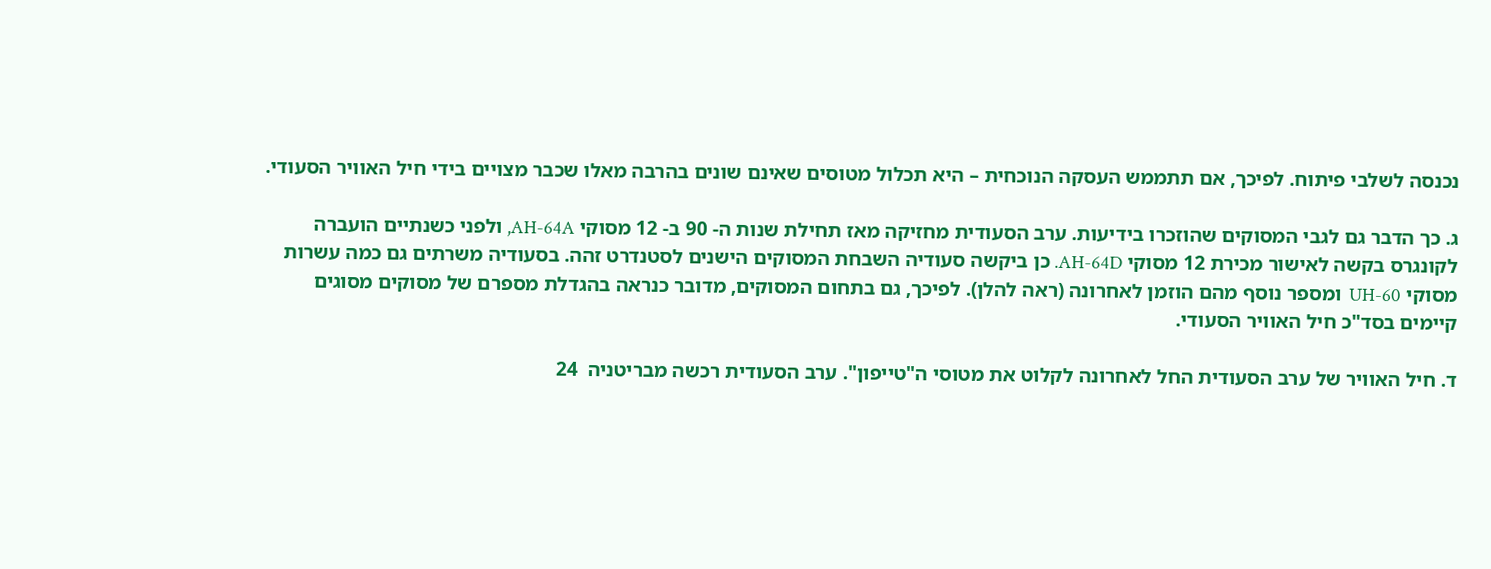נכנסה לשלבי פיתוח. לפיכך, אם תתממש העסקה הנוכחית – היא תכלול מטוסים שאינם שונים בהרבה מאלו שכבר מצויים בידי חיל האוויר הסעודי.

ג. כך הדבר גם לגבי המסוקים שהוזכרו בידיעות. ערב הסעודית מחזיקה מאז תחילת שנות ה- 90 ב- 12 מסוקי AH-64A, ולפני כשנתיים הועברה לקונגרס בקשה לאישור מכירת 12 מסוקי AH-64D. כן ביקשה סעודיה השבחת המסוקים הישנים לסטנדרט זהה. בסעודיה משרתים גם כמה עשרות  מסוקי UH-60  ומספר נוסף מהם הוזמן לאחרונה (ראה להלן). לפיכך, גם בתחום המסוקים, מדובר כנראה בהגדלת מספרם של מסוקים מסוגים קיימים בסד"כ חיל האוויר הסעודי.

ד. חיל האוויר של ערב הסעודית החל לאחרונה לקלוט את מטוסי ה"טייפון". ערב הסעודית רכשה מבריטניה  24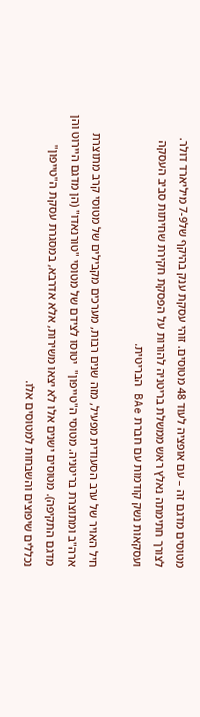מטוסים מדגם זה – עם אופציה לעוד 48 מטוסים. זוהי עסקת ענק בהיקף של7-9 מיליארד דולר. לצורך חתימתה נאלץ ראש ממשלת בריטניה להורות על הפסקת חקירת שחיתות סביב העסקה ועסקאות נשק קודמות עם חברת BAe הבריטית.

חיל האויר של ערב הסעודית מפעיל, מזה שנים רבות, מערכים מקבילים של מטוסי קרב מתוצרת ארה"ב ומתוצרת בריטניה. מטוסי ה"טייפון"  יטוסו לצידם של מטוסי "טורנאדו" (הן מדגם היירוט והן מדגם התקיפה). מטוסים ישנים אלו לא יצאו משירות, אלא אדרבא, במסגרת עסקת ה"טייפון"  נכללים שיפוצים והשבחות למטוסים אלו.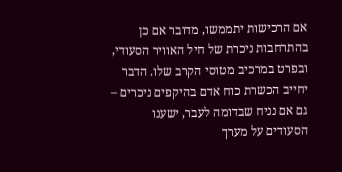אם הרכישות יתממשו, מדובר אם כן בהתרחבות ניכרת של חיל האוויר הסעודי, ובפרט במרכיב מטוסי הקרב שלו. הדבר יחייב הכשרת כוח אדם בהיקפים ניכרים – גם אם נניח שבדומה לעבר, ישענו הסעודים על מערך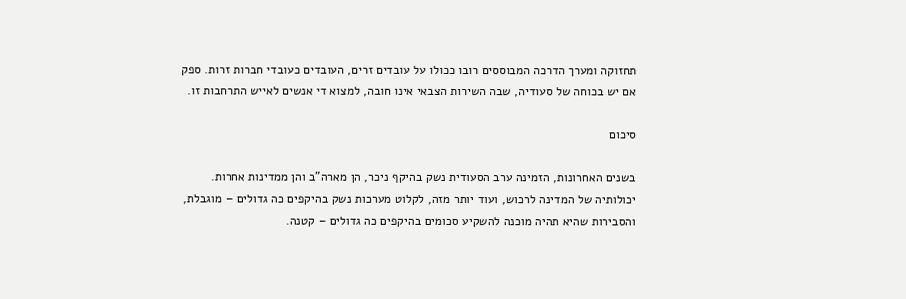תחזוקה ומערך הדרכה המבוססים רובו ככולו על עובדים זרים, העובדים כעובדי חברות זרות. ספק אם יש בכוחה של סעודיה, שבה השירות הצבאי אינו חובה, למצוא די אנשים לאייש התרחבות זו.

סיכום

בשנים האחרונות, הזמינה ערב הסעודית נשק בהיקף ניכר, הן מארה"ב והן ממדינות אחרות. יכולותיה של המדינה לרכוש, ועוד יותר מזה, לקלוט מערכות נשק בהיקפים כה גדולים – מוגבלת, והסבירות שהיא תהיה מוכנה להשקיע סכומים בהיקפים כה גדולים – קטנה.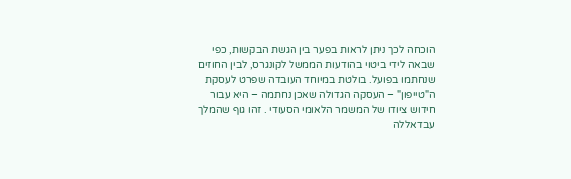הוכחה לכך ניתן לראות בפער בין הגשת הבקשות, כפי שבאה לידי ביטוי בהודעות הממשל לקונגרס, לבין החוזים שנחתמו בפועל. בולטת במיוחד העובדה שפרט לעסקת ה"טייפון" – העסקה הגדולה שאכן נחתמה – היא עבור חידוש ציודו של המשמר הלאומי הסעודי . זהו גוף שהמלך עבדאללה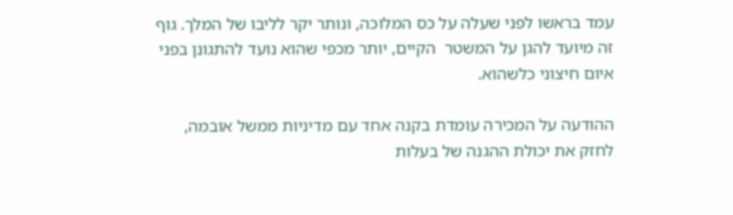עמד בראשו לפני שעלה על כס המלוכה, ונותר יקר לליבו של המלך. גוף זה מיועד להגן על המשטר  הקיים, יותר מכפי שהוא נועד להתגונן בפני איום חיצוני כלשהוא.

ההודעה על המכירה עומדת בקנה אחד עם מדיניות ממשל אובמה, לחזק את יכולת ההגנה של בעלות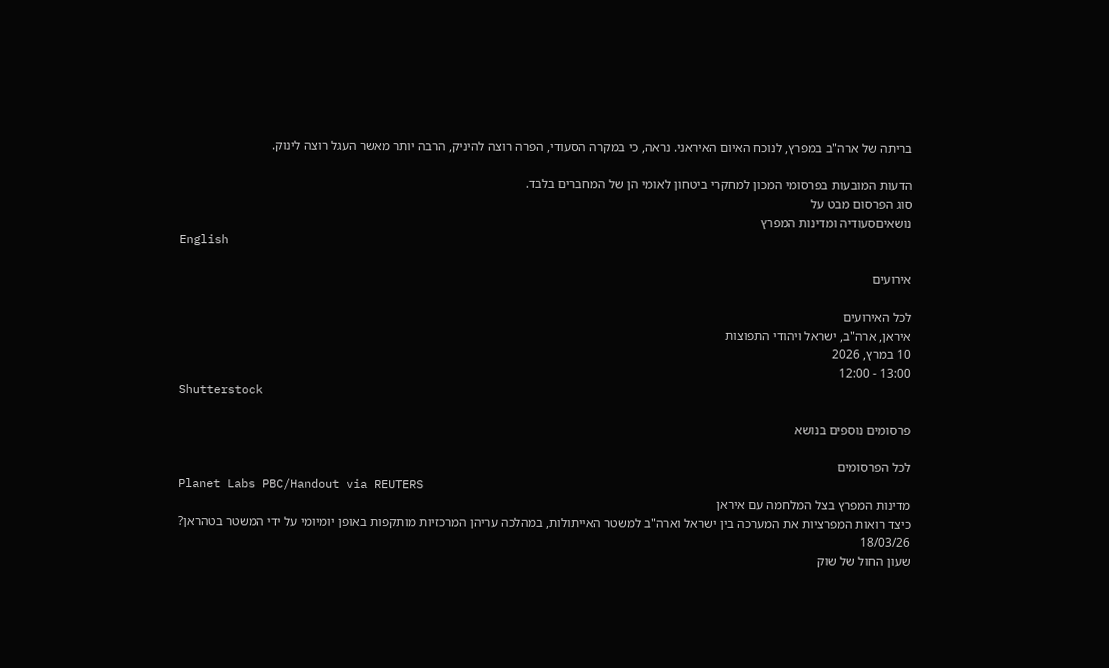בריתה של ארה"ב במפרץ, לנוכח האיום האיראני. נראה, כי במקרה הסעודי, הפרה רוצה להיניק, הרבה יותר מאשר העגל רוצה לינוק.

הדעות המובעות בפרסומי המכון למחקרי ביטחון לאומי הן של המחברים בלבד.
סוג הפרסום מבט על
נושאיםסעודיה ומדינות המפרץ
English

אירועים

לכל האירועים
איראן, ארה"ב, ישראל ויהודי התפוצות
10 במרץ, 2026
13:00 - 12:00
Shutterstock

פרסומים נוספים בנושא

לכל הפרסומים
Planet Labs PBC/Handout via REUTERS
מדינות המפרץ בצל המלחמה עם איראן
כיצד רואות המפרציות את המערכה בין ישראל וארה"ב למשטר האייתולות, במהלכה עריהן המרכזיות מותקפות באופן יומיומי על ידי המשטר בטהראן?
18/03/26
שעון החול של שוק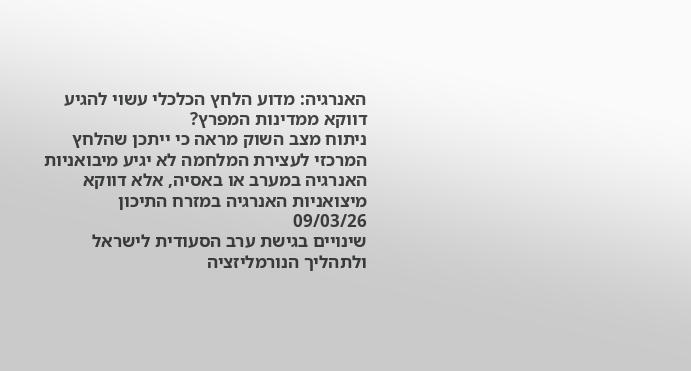האנרגיה: מדוע הלחץ הכלכלי עשוי להגיע דווקא ממדינות המפרץ?
ניתוח מצב השוק מראה כי ייתכן שהלחץ המרכזי לעצירת המלחמה לא יגיע מיבואניות האנרגיה במערב או באסיה, אלא דווקא מיצואניות האנרגיה במזרח התיכון
09/03/26
שינויים בגישת ערב הסעודית לישראל ולתהליך הנורמליזציה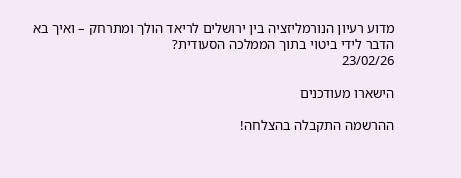מדוע רעיון הנורמליזציה בין ירושלים לריאד הולך ומתרחק – ואיך בא הדבר לידי ביטוי בתוך הממלכה הסעודית?
23/02/26

הישארו מעודכנים

ההרשמה התקבלה בהצלחה!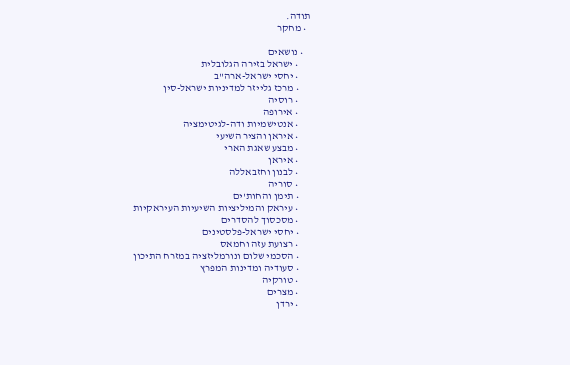תודה.
  • מחקר

    • נושאים
      • ישראל בזירה הגלובלית
      • יחסי ישראל-ארה"ב
      • מרכז גלייזר למדיניות ישראל-סין
      • רוסיה
      • אירופה
      • אנטישמיות ודה-לגיטימציה
      • איראן והציר השיעי
      • מבצע שאגת הארי
      • איראן
      • לבנון וחזבאללה
      • סוריה
      • תימן והחות'ים
      • עיראק והמיליציות השיעיות העיראקיות
      • מסכסוך להסדרים
      • יחסי ישראל-פלסטינים
      • רצועת עזה וחמאס
      • הסכמי שלום ונורמליזציה במזרח התיכון
      • סעודיה ומדינות המפרץ
      • טורקיה
      • מצרים
      • ירדן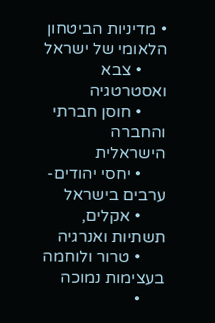• מדיניות הביטחון הלאומי של ישראל
      • צבא ואסטרטגיה
      • חוסן חברתי והחברה הישראלית
      • יחסי יהודים-ערבים בישראל
      • אקלים, תשתיות ואנרגיה
      • טרור ולוחמה בעצימות נמוכה
      •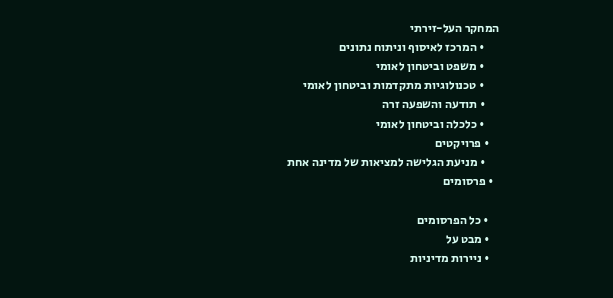המחקר העל-זירתי
      • המרכז לאיסוף וניתוח נתונים
      • משפט וביטחון לאומי
      • טכנולוגיות מתקדמות וביטחון לאומי
      • תודעה והשפעה זרה
      • כלכלה וביטחון לאומי
    • פרויקטים
      • מניעת הגלישה למציאות של מדינה אחת
  • פרסומים

    • כל הפרסומים
    • מבט על
    • ניירות מדיניות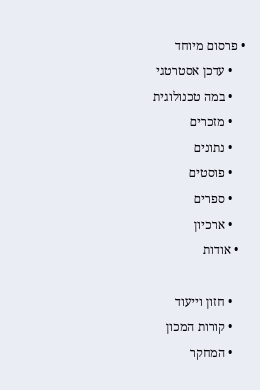• פרסום מיוחד
    • עדכן אסטרטגי
    • במה טכנולוגית
    • מזכרים
    • נתונים
    • פוסטים
    • ספרים
    • ארכיון
  • אודות

    • חזון וייעוד
    • קורות המכון
    • המחקר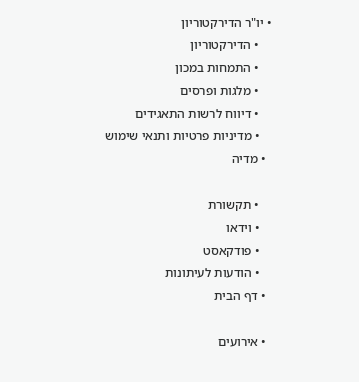• יו"ר הדירקטוריון
    • הדירקטוריון
    • התמחות במכון
    • מלגות ופרסים
    • דיווח לרשות התאגידים
    • מדיניות פרטיות ותנאי שימוש
  • מדיה

    • תקשורת
    • וידאו
    • פודקאסט
    • הודעות לעיתונות
  • דף הבית

  • אירועים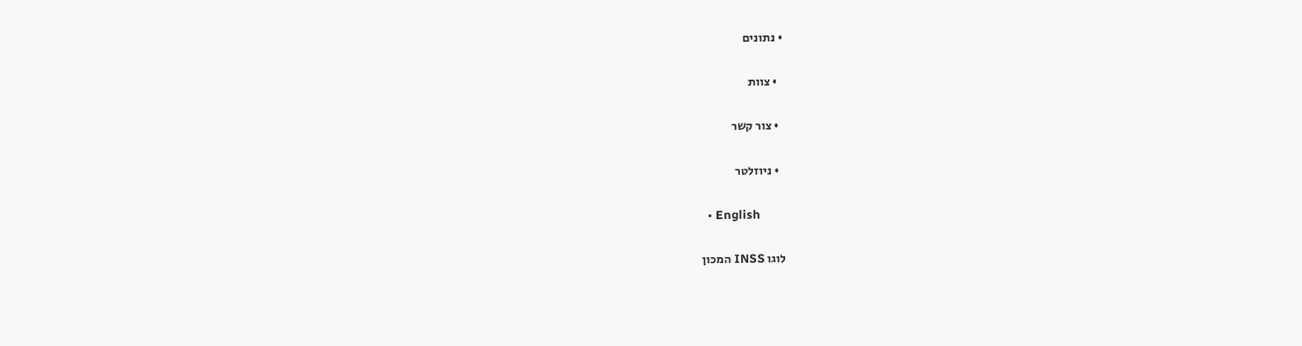• נתונים

  • צוות

  • צור קשר

  • ניוזלטר

  • English

לוגו INSS המכון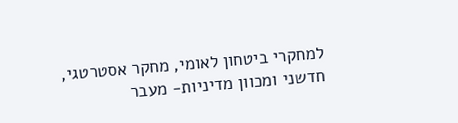למחקרי ביטחון לאומי, מחקר אסטרטגי, חדשני ומכוון מדיניות- מעבר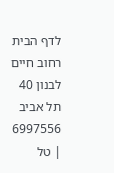לדף הבית
רחוב חיים לבנון 40 תל אביב 6997556 | טל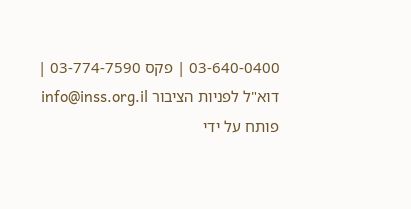03-640-0400 | פקס 03-774-7590 | דוא"ל לפניות הציבור info@inss.org.il
פותח על ידי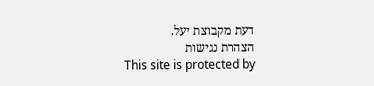דעת מקבוצת יעל.
הצהרת נגישות
This site is protected by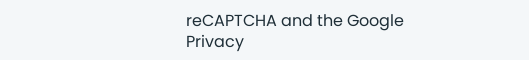reCAPTCHA and the Google Privacy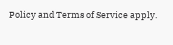Policy and Terms of Service apply.